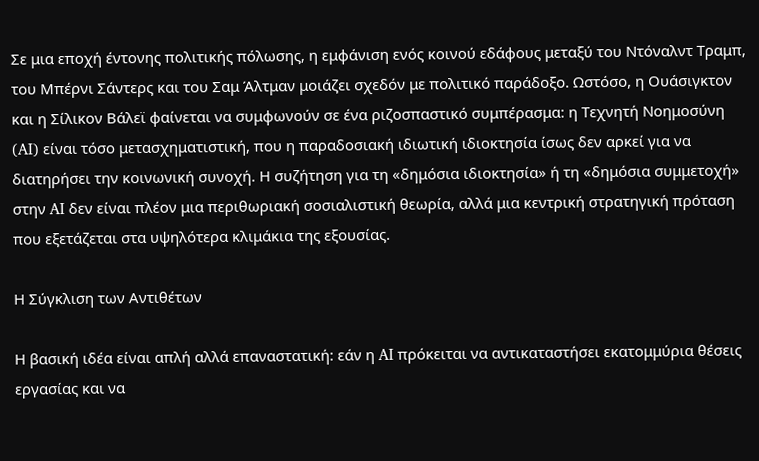Σε μια εποχή έντονης πολιτικής πόλωσης, η εμφάνιση ενός κοινού εδάφους μεταξύ του Ντόναλντ Τραμπ, του Μπέρνι Σάντερς και του Σαμ Άλτμαν μοιάζει σχεδόν με πολιτικό παράδοξο. Ωστόσο, η Ουάσιγκτον και η Σίλικον Βάλεϊ φαίνεται να συμφωνούν σε ένα ριζοσπαστικό συμπέρασμα: η Τεχνητή Νοημοσύνη (AI) είναι τόσο μετασχηματιστική, που η παραδοσιακή ιδιωτική ιδιοκτησία ίσως δεν αρκεί για να διατηρήσει την κοινωνική συνοχή. Η συζήτηση για τη «δημόσια ιδιοκτησία» ή τη «δημόσια συμμετοχή» στην AI δεν είναι πλέον μια περιθωριακή σοσιαλιστική θεωρία, αλλά μια κεντρική στρατηγική πρόταση που εξετάζεται στα υψηλότερα κλιμάκια της εξουσίας.

Η Σύγκλιση των Αντιθέτων

Η βασική ιδέα είναι απλή αλλά επαναστατική: εάν η AI πρόκειται να αντικαταστήσει εκατομμύρια θέσεις εργασίας και να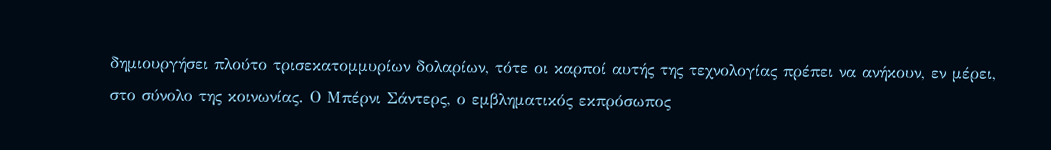δημιουργήσει πλούτο τρισεκατομμυρίων δολαρίων, τότε οι καρποί αυτής της τεχνολογίας πρέπει να ανήκουν, εν μέρει, στο σύνολο της κοινωνίας. Ο Μπέρνι Σάντερς, ο εμβληματικός εκπρόσωπος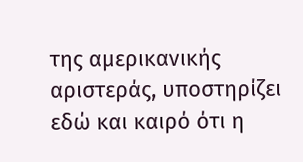της αμερικανικής αριστεράς, υποστηρίζει εδώ και καιρό ότι η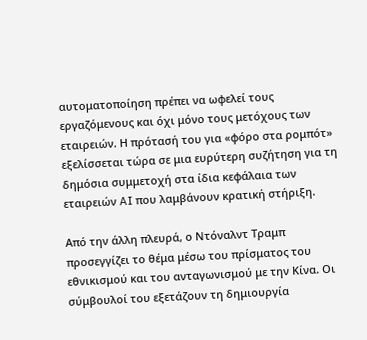αυτοματοποίηση πρέπει να ωφελεί τους εργαζόμενους και όχι μόνο τους μετόχους των εταιρειών. Η πρότασή του για «φόρο στα ρομπότ» εξελίσσεται τώρα σε μια ευρύτερη συζήτηση για τη δημόσια συμμετοχή στα ίδια κεφάλαια των εταιρειών AI που λαμβάνουν κρατική στήριξη.

Από την άλλη πλευρά, ο Ντόναλντ Τραμπ προσεγγίζει το θέμα μέσω του πρίσματος του εθνικισμού και του ανταγωνισμού με την Κίνα. Οι σύμβουλοί του εξετάζουν τη δημιουργία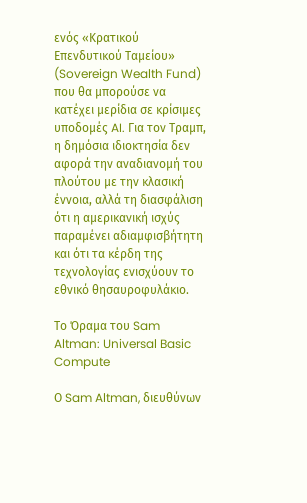ενός «Κρατικού Επενδυτικού Ταμείου» (Sovereign Wealth Fund) που θα μπορούσε να κατέχει μερίδια σε κρίσιμες υποδομές AI. Για τον Τραμπ, η δημόσια ιδιοκτησία δεν αφορά την αναδιανομή του πλούτου με την κλασική έννοια, αλλά τη διασφάλιση ότι η αμερικανική ισχύς παραμένει αδιαμφισβήτητη και ότι τα κέρδη της τεχνολογίας ενισχύουν το εθνικό θησαυροφυλάκιο.

Το Όραμα του Sam Altman: Universal Basic Compute

Ο Sam Altman, διευθύνων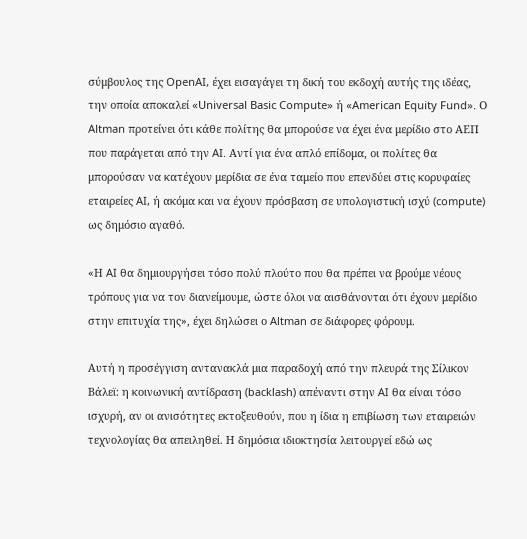σύμβουλος της OpenAI, έχει εισαγάγει τη δική του εκδοχή αυτής της ιδέας, την οποία αποκαλεί «Universal Basic Compute» ή «American Equity Fund». Ο Altman προτείνει ότι κάθε πολίτης θα μπορούσε να έχει ένα μερίδιο στο ΑΕΠ που παράγεται από την AI. Αντί για ένα απλό επίδομα, οι πολίτες θα μπορούσαν να κατέχουν μερίδια σε ένα ταμείο που επενδύει στις κορυφαίες εταιρείες AI, ή ακόμα και να έχουν πρόσβαση σε υπολογιστική ισχύ (compute) ως δημόσιο αγαθό.

«Η AI θα δημιουργήσει τόσο πολύ πλούτο που θα πρέπει να βρούμε νέους τρόπους για να τον διανείμουμε, ώστε όλοι να αισθάνονται ότι έχουν μερίδιο στην επιτυχία της», έχει δηλώσει ο Altman σε διάφορες φόρουμ.

Αυτή η προσέγγιση αντανακλά μια παραδοχή από την πλευρά της Σίλικον Βάλεϊ: η κοινωνική αντίδραση (backlash) απέναντι στην AI θα είναι τόσο ισχυρή, αν οι ανισότητες εκτοξευθούν, που η ίδια η επιβίωση των εταιρειών τεχνολογίας θα απειληθεί. Η δημόσια ιδιοκτησία λειτουργεί εδώ ως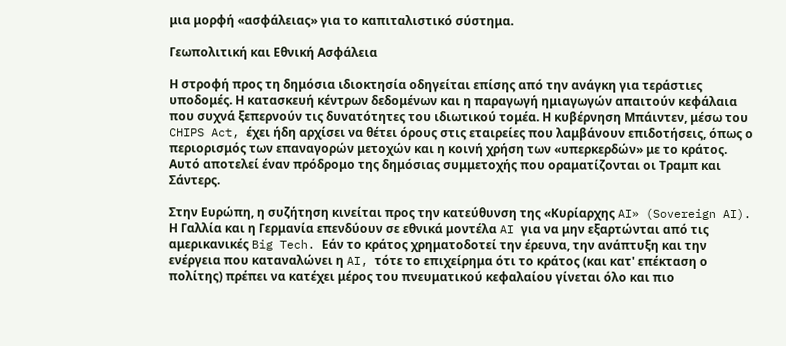μια μορφή «ασφάλειας» για το καπιταλιστικό σύστημα.

Γεωπολιτική και Εθνική Ασφάλεια

Η στροφή προς τη δημόσια ιδιοκτησία οδηγείται επίσης από την ανάγκη για τεράστιες υποδομές. Η κατασκευή κέντρων δεδομένων και η παραγωγή ημιαγωγών απαιτούν κεφάλαια που συχνά ξεπερνούν τις δυνατότητες του ιδιωτικού τομέα. Η κυβέρνηση Μπάιντεν, μέσω του CHIPS Act, έχει ήδη αρχίσει να θέτει όρους στις εταιρείες που λαμβάνουν επιδοτήσεις, όπως ο περιορισμός των επαναγορών μετοχών και η κοινή χρήση των «υπερκερδών» με το κράτος. Αυτό αποτελεί έναν πρόδρομο της δημόσιας συμμετοχής που οραματίζονται οι Τραμπ και Σάντερς.

Στην Ευρώπη, η συζήτηση κινείται προς την κατεύθυνση της «Κυρίαρχης AI» (Sovereign AI). Η Γαλλία και η Γερμανία επενδύουν σε εθνικά μοντέλα AI για να μην εξαρτώνται από τις αμερικανικές Big Tech. Εάν το κράτος χρηματοδοτεί την έρευνα, την ανάπτυξη και την ενέργεια που καταναλώνει η AI, τότε το επιχείρημα ότι το κράτος (και κατ' επέκταση ο πολίτης) πρέπει να κατέχει μέρος του πνευματικού κεφαλαίου γίνεται όλο και πιο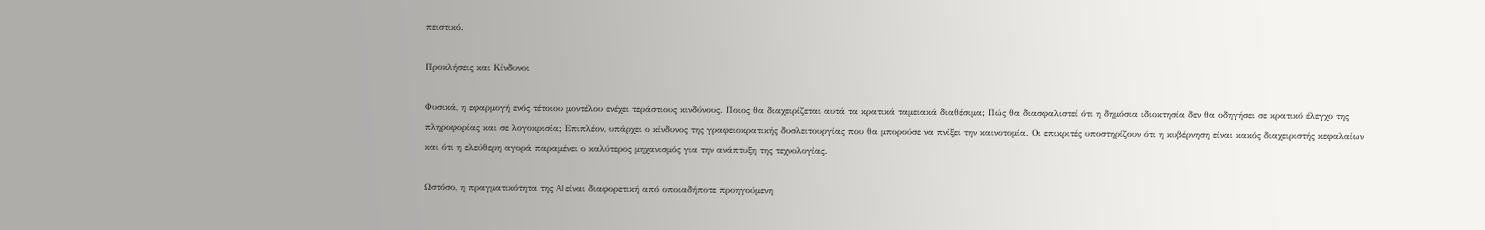πειστικό.

Προκλήσεις και Κίνδυνοι

Φυσικά, η εφαρμογή ενός τέτοιου μοντέλου ενέχει τεράστιους κινδύνους. Ποιος θα διαχειρίζεται αυτά τα κρατικά ταμειακά διαθέσιμα; Πώς θα διασφαλιστεί ότι η δημόσια ιδιοκτησία δεν θα οδηγήσει σε κρατικό έλεγχο της πληροφορίας και σε λογοκρισία; Επιπλέον, υπάρχει ο κίνδυνος της γραφειοκρατικής δυσλειτουργίας που θα μπορούσε να πνίξει την καινοτομία. Οι επικριτές υποστηρίζουν ότι η κυβέρνηση είναι κακός διαχειριστής κεφαλαίων και ότι η ελεύθερη αγορά παραμένει ο καλύτερος μηχανισμός για την ανάπτυξη της τεχνολογίας.

Ωστόσο, η πραγματικότητα της AI είναι διαφορετική από οποιαδήποτε προηγούμενη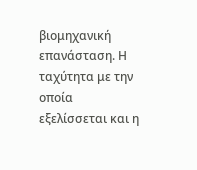βιομηχανική επανάσταση. Η ταχύτητα με την οποία εξελίσσεται και η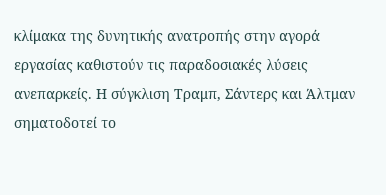κλίμακα της δυνητικής ανατροπής στην αγορά εργασίας καθιστούν τις παραδοσιακές λύσεις ανεπαρκείς. Η σύγκλιση Τραμπ, Σάντερς και Άλτμαν σηματοδοτεί το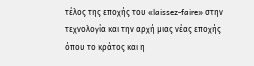τέλος της εποχής του «laissez-faire» στην τεχνολογία και την αρχή μιας νέας εποχής όπου το κράτος και η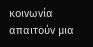κοινωνία απαιτούν μια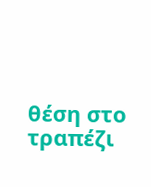θέση στο τραπέζι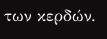των κερδών.